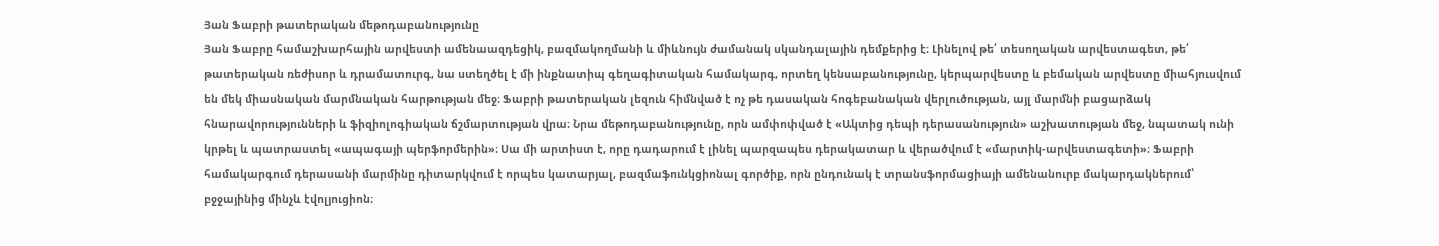Յան Ֆաբրի թատերական մեթոդաբանությունը
Յան Ֆաբրը համաշխարհային արվեստի ամենաազդեցիկ, բազմակողմանի և միևնույն ժամանակ սկանդալային դեմքերից է։ Լինելով թե՛ տեսողական արվեստագետ, թե՛ թատերական ռեժիսոր և դրամատուրգ, նա ստեղծել է մի ինքնատիպ գեղագիտական համակարգ, որտեղ կենսաբանությունը, կերպարվեստը և բեմական արվեստը միահյուսվում են մեկ միասնական մարմնական հարթության մեջ։ Ֆաբրի թատերական լեզուն հիմնված է ոչ թե դասական հոգեբանական վերլուծության, այլ մարմնի բացարձակ հնարավորությունների և ֆիզիոլոգիական ճշմարտության վրա։ Նրա մեթոդաբանությունը, որն ամփոփված է «Ակտից դեպի դերասանություն» աշխատության մեջ, նպատակ ունի կրթել և պատրաստել «ապագայի պերֆորմերին»։ Սա մի արտիստ է, որը դադարում է լինել պարզապես դերակատար և վերածվում է «մարտիկ-արվեստագետի»։ Ֆաբրի համակարգում դերասանի մարմինը դիտարկվում է որպես կատարյալ, բազմաֆունկցիոնալ գործիք, որն ընդունակ է տրանսֆորմացիայի ամենանուրբ մակարդակներում՝ բջջայինից մինչև էվոլյուցիոն։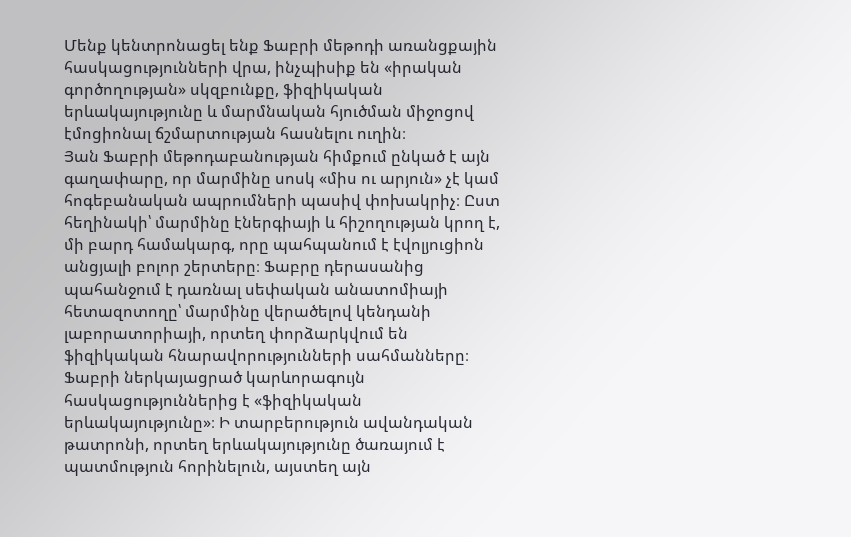Մենք կենտրոնացել ենք Ֆաբրի մեթոդի առանցքային հասկացությունների վրա, ինչպիսիք են «իրական գործողության» սկզբունքը, ֆիզիկական երևակայությունը և մարմնական հյուծման միջոցով էմոցիոնալ ճշմարտության հասնելու ուղին։
Յան Ֆաբրի մեթոդաբանության հիմքում ընկած է այն գաղափարը, որ մարմինը սոսկ «միս ու արյուն» չէ կամ հոգեբանական ապրումների պասիվ փոխակրիչ։ Ըստ հեղինակի՝ մարմինը էներգիայի և հիշողության կրող է, մի բարդ համակարգ, որը պահպանում է էվոլյուցիոն անցյալի բոլոր շերտերը։ Ֆաբրը դերասանից պահանջում է դառնալ սեփական անատոմիայի հետազոտողը՝ մարմինը վերածելով կենդանի լաբորատորիայի, որտեղ փորձարկվում են ֆիզիկական հնարավորությունների սահմանները։
Ֆաբրի ներկայացրած կարևորագույն հասկացություններից է «ֆիզիկական երևակայությունը»։ Ի տարբերություն ավանդական թատրոնի, որտեղ երևակայությունը ծառայում է պատմություն հորինելուն, այստեղ այն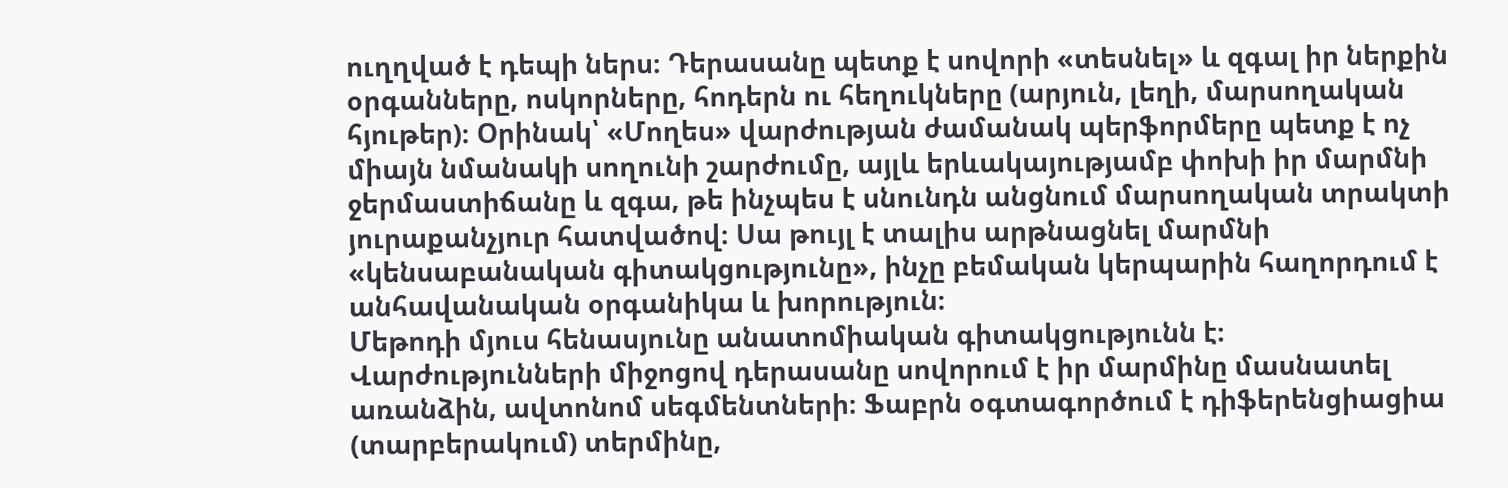ուղղված է դեպի ներս։ Դերասանը պետք է սովորի «տեսնել» և զգալ իր ներքին օրգանները, ոսկորները, հոդերն ու հեղուկները (արյուն, լեղի, մարսողական հյութեր)։ Օրինակ՝ «Մողես» վարժության ժամանակ պերֆորմերը պետք է ոչ միայն նմանակի սողունի շարժումը, այլև երևակայությամբ փոխի իր մարմնի ջերմաստիճանը և զգա, թե ինչպես է սնունդն անցնում մարսողական տրակտի յուրաքանչյուր հատվածով։ Սա թույլ է տալիս արթնացնել մարմնի «կենսաբանական գիտակցությունը», ինչը բեմական կերպարին հաղորդում է անհավանական օրգանիկա և խորություն։
Մեթոդի մյուս հենասյունը անատոմիական գիտակցությունն է։ Վարժությունների միջոցով դերասանը սովորում է իր մարմինը մասնատել առանձին, ավտոնոմ սեգմենտների։ Ֆաբրն օգտագործում է դիֆերենցիացիա (տարբերակում) տերմինը,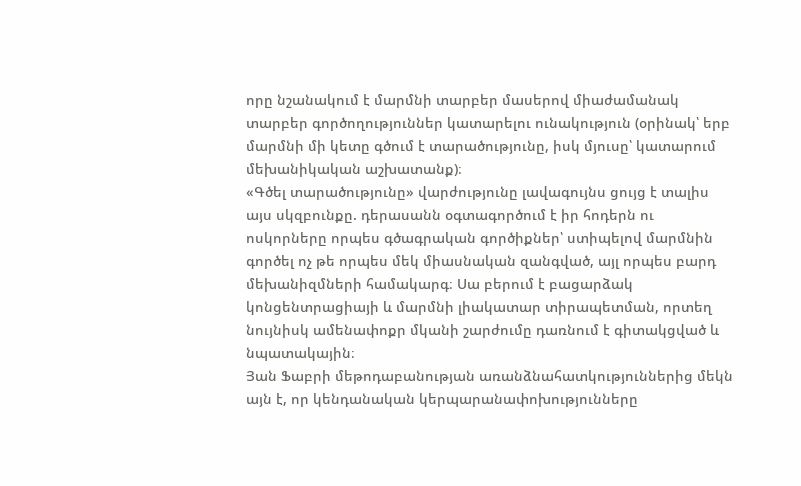որը նշանակում է մարմնի տարբեր մասերով միաժամանակ տարբեր գործողություններ կատարելու ունակություն (օրինակ՝ երբ մարմնի մի կետը գծում է տարածությունը, իսկ մյուսը՝ կատարում մեխանիկական աշխատանք)։
«Գծել տարածությունը» վարժությունը լավագույնս ցույց է տալիս այս սկզբունքը. դերասանն օգտագործում է իր հոդերն ու ոսկորները որպես գծագրական գործիքներ՝ ստիպելով մարմնին գործել ոչ թե որպես մեկ միասնական զանգված, այլ որպես բարդ մեխանիզմների համակարգ։ Սա բերում է բացարձակ կոնցենտրացիայի և մարմնի լիակատար տիրապետման, որտեղ նույնիսկ ամենափոքր մկանի շարժումը դառնում է գիտակցված և նպատակային։
Յան Ֆաբրի մեթոդաբանության առանձնահատկություններից մեկն այն է, որ կենդանական կերպարանափոխությունները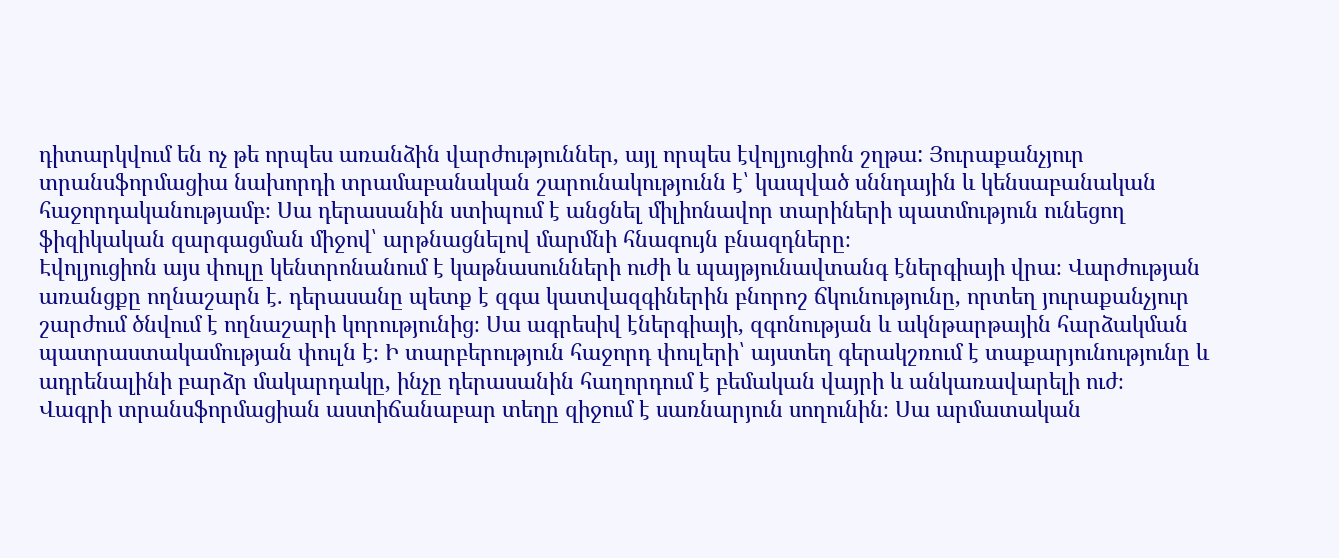դիտարկվում են ոչ թե որպես առանձին վարժություններ, այլ որպես էվոլյուցիոն շղթա: Յուրաքանչյուր տրանսֆորմացիա նախորդի տրամաբանական շարունակությունն է՝ կապված սննդային և կենսաբանական հաջորդականությամբ։ Սա դերասանին ստիպում է անցնել միլիոնավոր տարիների պատմություն ունեցող ֆիզիկական զարգացման միջով՝ արթնացնելով մարմնի հնագույն բնազդները։
Էվոլյուցիոն այս փուլը կենտրոնանում է կաթնասունների ուժի և պայթյունավտանգ էներգիայի վրա։ Վարժության առանցքը ողնաշարն է. դերասանը պետք է զգա կատվազգիներին բնորոշ ճկունությունը, որտեղ յուրաքանչյուր շարժում ծնվում է ողնաշարի կորությունից։ Սա ագրեսիվ էներգիայի, զգոնության և ակնթարթային հարձակման պատրաստակամության փուլն է։ Ի տարբերություն հաջորդ փուլերի՝ այստեղ գերակշռում է տաքարյունությունը և ադրենալինի բարձր մակարդակը, ինչը դերասանին հաղորդում է բեմական վայրի և անկառավարելի ուժ։
Վագրի տրանսֆորմացիան աստիճանաբար տեղը զիջում է սառնարյուն սողունին։ Սա արմատական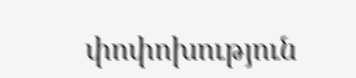փոփոխություն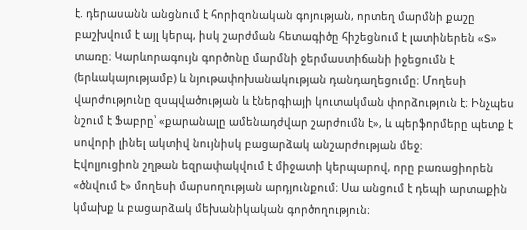է. դերասանն անցնում է հորիզոնական գոյության, որտեղ մարմնի քաշը բաշխվում է այլ կերպ, իսկ շարժման հետագիծը հիշեցնում է լատիներեն «S» տառը։ Կարևորագույն գործոնը մարմնի ջերմաստիճանի իջեցումն է (երևակայությամբ) և նյութափոխանակության դանդաղեցումը։ Մողեսի վարժությունը զսպվածության և էներգիայի կուտակման փորձություն է։ Ինչպես նշում է Ֆաբրը՝ «քարանալը ամենադժվար շարժումն է», և պերֆորմերը պետք է սովորի լինել ակտիվ նույնիսկ բացարձակ անշարժության մեջ։
Էվոլյուցիոն շղթան եզրափակվում է միջատի կերպարով, որը բառացիորեն «ծնվում է» մողեսի մարսողության արդյունքում։ Սա անցում է դեպի արտաքին կմախք և բացարձակ մեխանիկական գործողություն։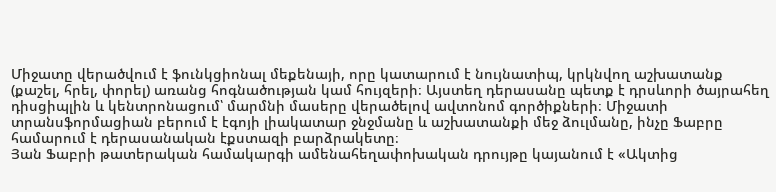Միջատը վերածվում է ֆունկցիոնալ մեքենայի, որը կատարում է նույնատիպ, կրկնվող աշխատանք (քաշել, հրել, փորել) առանց հոգնածության կամ հույզերի։ Այստեղ դերասանը պետք է դրսևորի ծայրահեղ դիսցիպլին և կենտրոնացում՝ մարմնի մասերը վերածելով ավտոնոմ գործիքների։ Միջատի տրանսֆորմացիան բերում է էգոյի լիակատար ջնջմանը և աշխատանքի մեջ ձուլմանը, ինչը Ֆաբրը համարում է դերասանական էքստազի բարձրակետը։
Յան Ֆաբրի թատերական համակարգի ամենահեղափոխական դրույթը կայանում է «Ակտից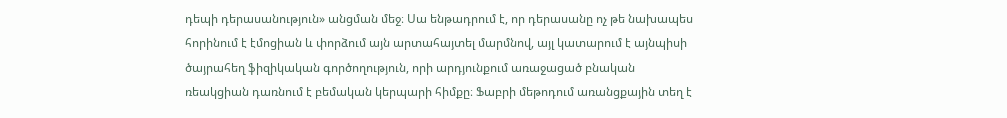դեպի դերասանություն» անցման մեջ։ Սա ենթադրում է, որ դերասանը ոչ թե նախապես հորինում է էմոցիան և փորձում այն արտահայտել մարմնով, այլ կատարում է այնպիսի ծայրահեղ ֆիզիկական գործողություն, որի արդյունքում առաջացած բնական ռեակցիան դառնում է բեմական կերպարի հիմքը։ Ֆաբրի մեթոդում առանցքային տեղ է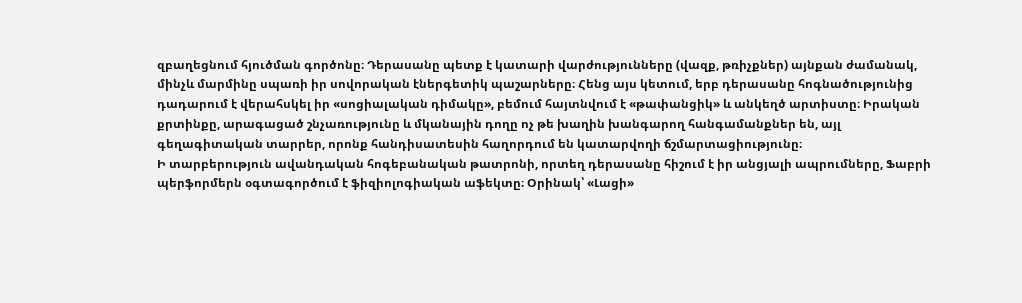զբաղեցնում հյուծման գործոնը։ Դերասանը պետք է կատարի վարժությունները (վազք, թռիչքներ) այնքան ժամանակ, մինչև մարմինը սպառի իր սովորական էներգետիկ պաշարները։ Հենց այս կետում, երբ դերասանը հոգնածությունից դադարում է վերահսկել իր «սոցիալական դիմակը», բեմում հայտնվում է «թափանցիկ» և անկեղծ արտիստը։ Իրական քրտինքը, արագացած շնչառությունը և մկանային դողը ոչ թե խաղին խանգարող հանգամանքներ են, այլ գեղագիտական տարրեր, որոնք հանդիսատեսին հաղորդում են կատարվողի ճշմարտացիությունը։
Ի տարբերություն ավանդական հոգեբանական թատրոնի, որտեղ դերասանը հիշում է իր անցյալի ապրումները, Ֆաբրի պերֆորմերն օգտագործում է ֆիզիոլոգիական աֆեկտը։ Օրինակ՝ «Լացի»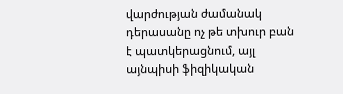վարժության ժամանակ դերասանը ոչ թե տխուր բան է պատկերացնում, այլ այնպիսի ֆիզիկական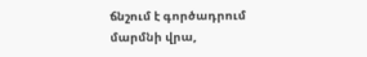ճնշում է գործադրում մարմնի վրա,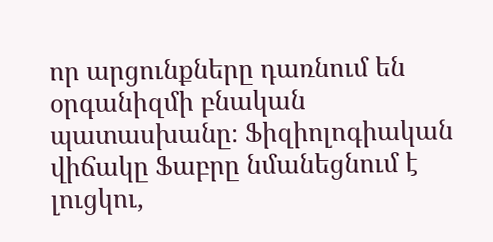որ արցունքները դառնում են օրգանիզմի բնական պատասխանը։ Ֆիզիոլոգիական վիճակը Ֆաբրը նմանեցնում է լուցկու,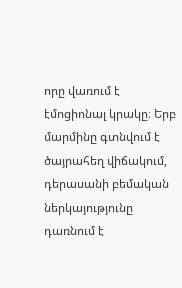որը վառում է էմոցիոնալ կրակը։ Երբ մարմինը գտնվում է ծայրահեղ վիճակում, դերասանի բեմական ներկայությունը դառնում է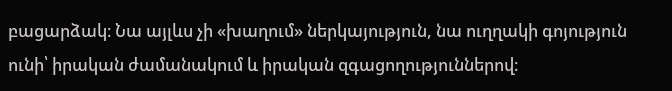բացարձակ։ Նա այլևս չի «խաղում» ներկայություն, նա ուղղակի գոյություն ունի՝ իրական ժամանակում և իրական զգացողություններով։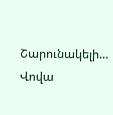Շարունակելի…
Վովա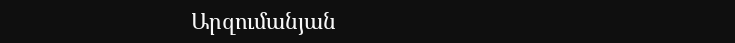Արզումանյան